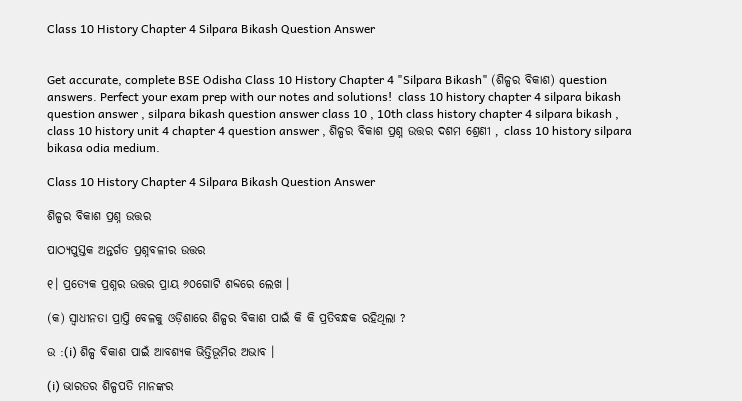Class 10 History Chapter 4 Silpara Bikash Question Answer


Get accurate, complete BSE Odisha Class 10 History Chapter 4 "Silpara Bikash" (ଶିଳ୍ପର ବିକାଶ) question answers. Perfect your exam prep with our notes and solutions!  class 10 history chapter 4 silpara bikash question answer , silpara bikash question answer class 10 , 10th class history chapter 4 silpara bikash , class 10 history unit 4 chapter 4 question answer , ଶିଳ୍ପର ବିକାଶ ପ୍ରଶ୍ନ ଉତ୍ତର ଦଶମ ଶ୍ରେଣୀ , class 10 history silpara bikasa odia medium.

Class 10 History Chapter 4 Silpara Bikash Question Answer

ଶିଳ୍ପର ବିକାଶ ପ୍ରଶ୍ନ ଉତ୍ତର

ପାଠ୍ୟପୁସ୍ତକ ଅନ୍ତର୍ଗତ ପ୍ରଶ୍ନବଳୀର ଉତ୍ତର

୧। ପ୍ରତ୍ୟେକ ପ୍ରଶ୍ନର ଉତ୍ତର ପ୍ରାୟ ୬୦ଗୋଟି ଶବ୍ଦରେ ଲେଖ ।

(କ) ସ୍ଵାଧୀନତା ପ୍ରାପ୍ତି ବେଳକୁ ଓଡ଼ିଶାରେ ଶିଳ୍ପର ବିକାଶ ପାଇଁ କି କି ପ୍ରତିବନ୍ଧକ ରହିଥିଲା ?

ଉ :(i) ଶିଳ୍ପ ବିକାଶ ପାଇଁ ଆବଶ୍ୟକ ଭିତ୍ତିଭୂମିର ଅଭାବ ।

(i) ଭାରତର ଶିଳ୍ପପତି ମାନଙ୍କର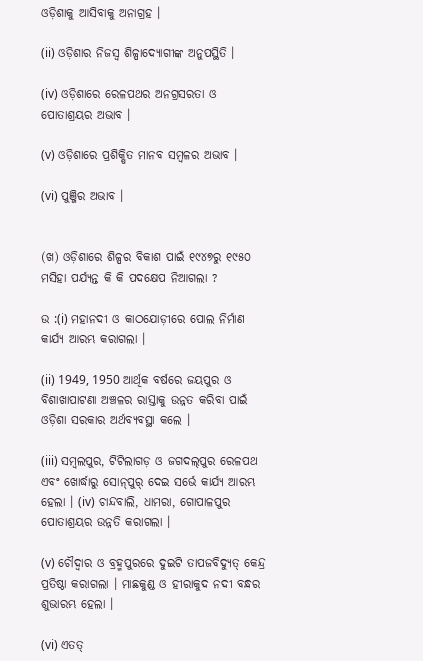ଓଡ଼ିଶାକୁ ଆସିବାକୁ ଅନାଗ୍ରହ ।

(ii) ଓଡ଼ିଶାର ନିଜସ୍ଵ ଶିଳ୍ପାଦ୍ୟୋଗୀଙ୍କ ଅନୁପସ୍ଥିତି ।

(iv) ଓଡ଼ିଶାରେ ରେଳପଥର ଅନଗ୍ରସରତା ଓ ପୋତାଶ୍ରୟର ଅଭାବ ।

(v) ଓଡ଼ିଶାରେ ପ୍ରଶିକ୍ଷିତ ମାନବ ସମ୍ବଳର ଅଭାବ ।

(vi) ପୁଞ୍ଜିର ଅଭାବ ।


(ଖ) ଓଡ଼ିଶାରେ ଶିଳ୍ପର ବିକାଶ ପାଇଁ ୧୯୪୭ରୁ ୧୯୫୦ ମସିହା ପର୍ଯ୍ୟନ୍ତ କି କି ପଦକ୍ଷେପ ନିଆଗଲା ?

ଉ :(i) ମହାନଦୀ ଓ କାଠଯୋଡ଼ୀରେ ପୋଲ ନିର୍ମାଣ କାର୍ଯ୍ୟ ଆରମ୍ଭ କରାଗଲା ।

(ii) 1949, 1950 ଆର୍ଥିକ ବର୍ଷରେ ଜୟପୁର ଓ ବିଶାଖାପାଟଣା ଅଞ୍ଚଳର ରାସ୍ତାକୁ ଉନ୍ନତ କରିବା ପାଇଁ ଓଡ଼ିଶା ସରକାର ଅର୍ଥବ୍ୟବସ୍ଥା କଲେ ।

(iii) ସମ୍ବଲପୁର, ଟିଟିଲାଗଡ଼ ଓ ଜଗଦଲ୍‌ପୁର ରେଳପଥ ଏବଂ ଖୋର୍ଦ୍ଧାରୁ ସୋନ୍‌ପୁର୍ ଦେଇ ସର୍ଭେ କାର୍ଯ୍ୟ ଆରମ୍ଭ ହେଲା । (iv) ଚାନ୍ଦବାଲି, ଧାମରା, ଗୋପାଳପୁର ପୋତାଶ୍ରୟର ଉନ୍ନତି କରାଗଲା ।

(v) ଚୌଦ୍ବାର ଓ ବ୍ରହ୍ମପୁରରେ ଦୁଇଟି ତାପଜବିଦ୍ୟୁତ୍ କେନ୍ଦ୍ର ପ୍ରତିଷ୍ଠା କରାଗଲା । ମାଛକୁଣ୍ଡ ଓ ହୀରାକୁଦ ନଦୀ ବନ୍ଧର ଶୁଭାରମ୍ଭ ହେଲା ।

(vi) ଏତତ୍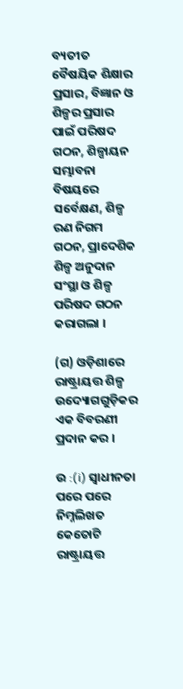ବ୍ୟତୀତ ବୈଷୟିକ ଶିକ୍ଷାର ପ୍ରସାର, ବିଜ୍ଞାନ ଓ ଶିଳ୍ପର ପ୍ରସାର ପାଇଁ ପରିଷଦ ଗଠନ, ଶିଳ୍ପାୟନ ସମ୍ଭାବନା ବିଷୟରେ ସର୍ବେକ୍ଷଣ, ଶିଳ୍ପ ରଣ ନିଗମ ଗଠନ, ପ୍ରାଦେଶିକ ଶିଳ୍ପ ଅନୁଦାନ ସଂସ୍ଥା ଓ ଶିଳ୍ପ ପରିଷଦ ଗଠନ କରାଗଲା ।

(ଗ) ଓଡ଼ିଶାରେ ରାଷ୍ଟ୍ରାୟତ୍ତ ଶିଳ୍ପ ଉଦ୍ୟୋଗଗୁଡ଼ିକର ଏକ ବିବରଣୀ ପ୍ରଦାନ କର ।

ଉ :(i) ସ୍ଵାଧୀନତା ପରେ ପରେ ନିମ୍ନଲିଖତ କେତୋଟି ରାଷ୍ଟ୍ରାୟତ୍ତ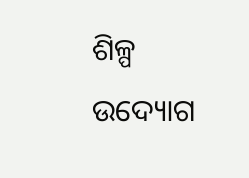ଶିଳ୍ପ ଉଦ୍ୟୋଗ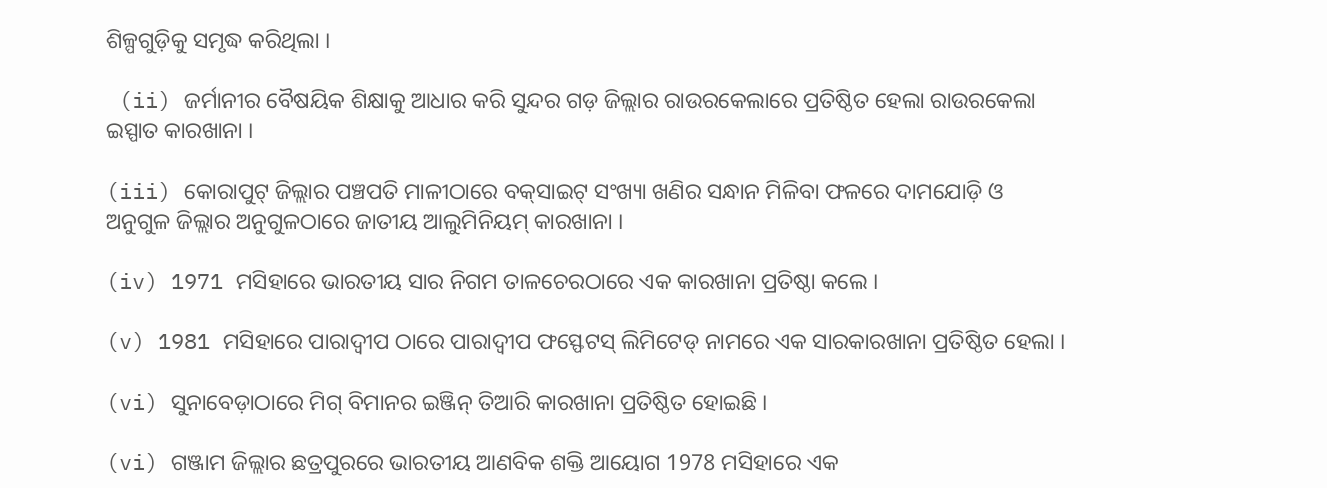ଶିଳ୍ପଗୁଡ଼ିକୁ ସମୃଦ୍ଧ କରିଥିଲା ।

 (ii) ଜର୍ମାନୀର ବୈଷୟିକ ଶିକ୍ଷାକୁ ଆଧାର କରି ସୁନ୍ଦର ଗଡ଼ ଜିଲ୍ଲାର ରାଉରକେଲାରେ ପ୍ରତିଷ୍ଠିତ ହେଲା ରାଉରକେଲା ଇସ୍ପାତ କାରଖାନା ।

(iii) କୋରାପୁଟ୍ ଜିଲ୍ଲାର ପଞ୍ଚପତି ମାଳୀଠାରେ ବକ୍‌ସାଇଟ୍ ସଂଖ୍ୟା ଖଣିର ସନ୍ଧାନ ମିଳିବା ଫଳରେ ଦାମଯୋଡ଼ି ଓ ଅନୁଗୁଳ ଜିଲ୍ଲାର ଅନୁଗୁଳଠାରେ ଜାତୀୟ ଆଲୁମିନିୟମ୍ କାରଖାନା ।

(iv) 1971 ମସିହାରେ ଭାରତୀୟ ସାର ନିଗମ ତାଳଚେରଠାରେ ଏକ କାରଖାନା ପ୍ରତିଷ୍ଠା କଲେ ।

(v) 1981 ମସିହାରେ ପାରାଦ୍ବୀପ ଠାରେ ପାରାଦ୍ବୀପ ଫସ୍ଫେଟସ୍ ଲିମିଟେଡ୍ ନାମରେ ଏକ ସାରକାରଖାନା ପ୍ରତିଷ୍ଠିତ ହେଲା ।

(vi) ସୁନାବେଡ଼ାଠାରେ ମିଗ୍ ବିମାନର ଇଞ୍ଜିନ୍ ତିଆରି କାରଖାନା ପ୍ରତିଷ୍ଠିତ ହୋଇଛି ।

(vi) ଗଞ୍ଜାମ ଜିଲ୍ଲାର ଛତ୍ରପୁରରେ ଭାରତୀୟ ଆଣବିକ ଶକ୍ତି ଆୟୋଗ 1978 ମସିହାରେ ଏକ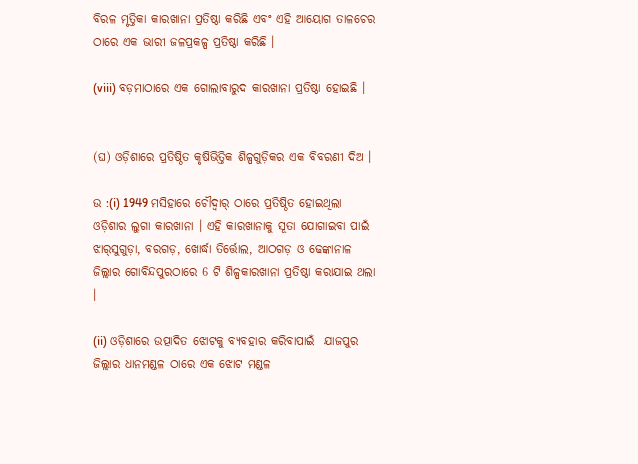ବିରଳ ମୃତ୍ତିକା କାରଖାନା ପ୍ରତିଷ୍ଠା କରିଛି ଏବଂ ଏହି ଆୟୋଗ ତାଳଚେର ଠାରେ ଏକ ଭାରୀ ଜଳପ୍ରକଳ୍ପ ପ୍ରତିଷ୍ଠା କରିଛି ।

(viii) ବଡ଼ମାଠାରେ ଏକ ଗୋଲାବାରୁଦ କାରଖାନା ପ୍ରତିଷ୍ଠା ହୋଇଛି ।


(ଘ) ଓଡ଼ିଶାରେ ପ୍ରତିଷ୍ଠିତ କୃଷିଭିତ୍ତିକ ଶିଳ୍ପଗୁଡ଼ିକର ଏକ ବିବରଣୀ ଦିଅ ।

ଉ :(i) 1949 ମସିହାରେ ଚୌଦ୍ବାର୍ ଠାରେ ପ୍ରତିଷ୍ଠିତ ହୋଇଥିଲା ଓଡ଼ିଶାର ଲୁଗା କାରଖାନା । ଏହି କାରଖାନାକୁ ସୂତା ଯୋଗାଇବା ପାଇଁ ଝାର୍‌ସୁଗୁଡ଼ା, ବରଗଡ଼, ଖୋର୍ଦ୍ଧା ତିର୍ତ୍ତୋଲ, ଆଠଗଡ଼ ଓ ଢେଙ୍କାନାଳ ଜିଲ୍ଲାର ଗୋବିନ୍ଦପୁରଠାରେ 6 ଟି ଶିଳ୍ପକାରଖାନା ପ୍ରତିଷ୍ଠା କରାଯାଇ ଥଲା ।

(ii) ଓଡ଼ିଶାରେ ଉତ୍ପାଦିତ ଝୋଟକୁ ବ୍ୟବହାର କରିବାପାଇଁ  ଯାଜପୁର ଜିଲ୍ଲାର ଧାନମଣ୍ଡଳ ଠାରେ ଏକ ଝୋଟ ମଣ୍ଡଳ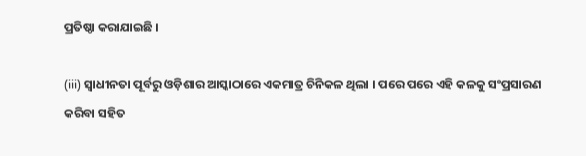ପ୍ରତିଷ୍ଠା କରାଯାଇଛି ।

(iii) ସ୍ଵାଧୀନତା ପୂର୍ବରୁ ଓଡ଼ିଶାର ଆସ୍କାଠାରେ ଏକମାତ୍ର ଚିନିକଳ ଥିଲା । ପରେ ପରେ ଏହି କଳକୁ ସଂପ୍ରସାରଣ କରିବା ସହିତ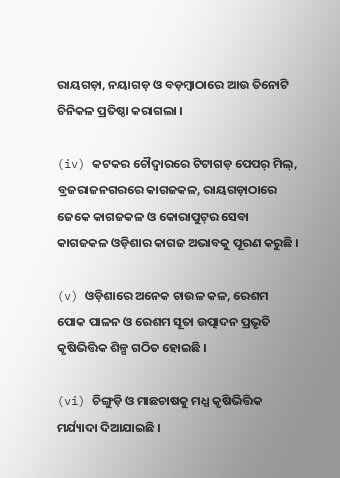ରାୟଗଡ଼ା, ନୟାଗଡ଼ ଓ ବଡ଼ମ୍ବାଠାରେ ଆଉ ତିନୋଟି ଚିନିକଳ ପ୍ରତିଷ୍ଠା କରାଗଲା ।

(iv) କଟକର ଚୌଦ୍ଵାରରେ ଟିଟାଗଡ଼ ପେପର୍ ମିଲ୍, ବ୍ରଜରାଜନଗରରେ କାଗଜକଳ, ରାୟଗଡ଼ାଠାରେ ଜେକେ କାଗଜକଳ ଓ କୋରାପୁଟ୍‌ର ସେବା କାଗଜକଳ ଓଡ଼ିଶାର କାଗଜ ଅଭାବକୁ ପୂରଣ କରୁଛି ।

(v) ଓଡ଼ିଶାରେ ଅନେକ ଚାଉଳ କଳ, ରେଶମ ପୋକ ପାଳନ ଓ ରେଶମ ସୂତା ଉତ୍ପାଦନ ପ୍ରଭୃତି କୃଷିଭିତ୍ତିକ ଶିଳ୍ପ ଗଠିତ ହୋଇଛି ।

(vi) ଚିଙ୍ଗୁଡ଼ି ଓ ମାଛଚାଷକୁ ମଧ୍ଯ କୃଷିଭିତ୍ତିକ ମର୍ଯ୍ୟାଦା ଦିଆଯାଇଛି ।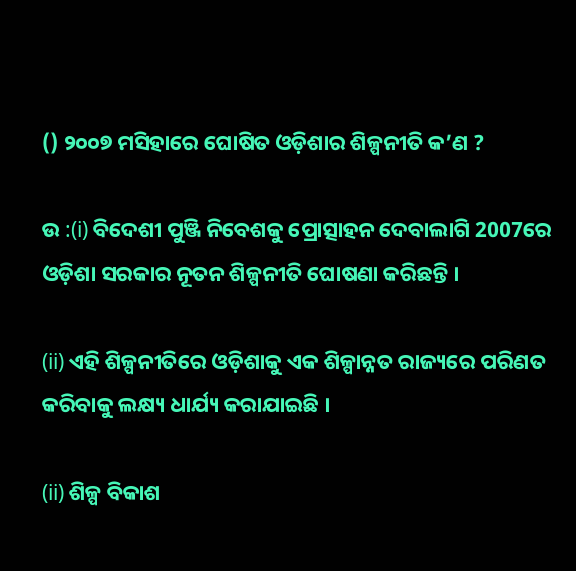() ୨୦୦୭ ମସିହାରେ ଘୋଷିତ ଓଡ଼ିଶାର ଶିଳ୍ପନୀତି କ’ଣ ?

ଉ :(i) ବିଦେଶୀ ପୁଞ୍ଜି ନିବେଶକୁ ପ୍ରୋତ୍ସାହନ ଦେବାଲାଗି 2007ରେ ଓଡ଼ିଶା ସରକାର ନୂତନ ଶିଳ୍ପନୀତି ଘୋଷଣା କରିଛନ୍ତି ।

(ii) ଏହି ଶିଳ୍ପନୀତିରେ ଓଡ଼ିଶାକୁ ଏକ ଶିଳ୍ପାନ୍ନତ ରାଜ୍ୟରେ ପରିଣତ କରିବାକୁ ଲକ୍ଷ୍ୟ ଧାର୍ଯ୍ୟ କରାଯାଇଛି ।

(ii) ଶିଳ୍ପ ବିକାଶ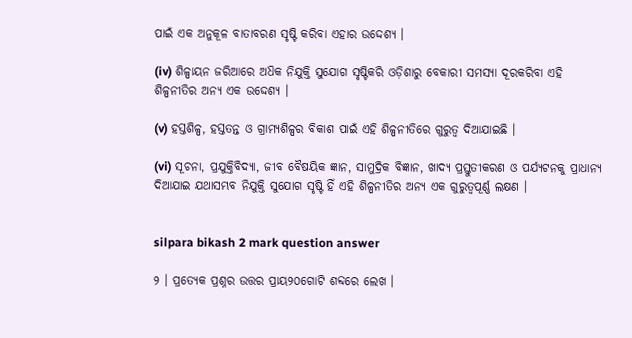ପାଇଁ ଏକ ଅନୁକୂଳ ବାତାବରଣ ସୃଷ୍ଟି କରିବା ଏହାର ଉଦ୍ଦେଶ୍ୟ ।

(iv) ଶିଳ୍ପାୟନ ଜରିଆରେ ଅଧ‌ିକ ନିଯୁକ୍ତି ସୁଯୋଗ ସୃଷ୍ଟିକରି ଓଡ଼ିଶାରୁ ବେକାରୀ ସମସ୍ୟା ଦୂରକରିବା ଏହି ଶିଳ୍ପନୀତିର ଅନ୍ୟ ଏକ ଉଦ୍ଦେଶ୍ୟ ।

(v) ହସ୍ତଶିଳ୍ପ, ହସ୍ତତନ୍ତ ଓ ଗ୍ରାମ୍ୟଶିଳ୍ପର ବିକାଶ ପାଇଁ ଏହି ଶିଳ୍ପନୀତିରେ ଗୁରୁତ୍ବ ଦିଆଯାଇଛି ।

(vi) ସୂଚନା, ପ୍ରଯୁକ୍ତିବିଦ୍ୟା, ଜୀବ ବୈଷୟିକ ଜ୍ଞାନ, ସାମୁଦ୍ରିକ ବିଜ୍ଞାନ, ଖାଦ୍ୟ ପ୍ରସ୍ତୁତୀକରଣ ଓ ପର୍ଯ୍ୟଟନକୁ ପ୍ରାଧାନ୍ୟ ଦିଆଯାଇ ଯଥାସମ୍ଭବ ନିଯୁକ୍ତି ସୁଯୋଗ ସୃଷ୍ଟି ହିଁ ଏହି ଶିଳ୍ପନୀତିର ଅନ୍ୟ ଏକ ଗୁରୁତ୍ବପୂର୍ଣ୍ଣ ଲକ୍ଷଣ ।


silpara bikash 2 mark question answer

୨ । ପ୍ରତ୍ୟେକ ପ୍ରଶ୍ନର ଉତ୍ତର ପ୍ରାୟ୨୦ଗୋଟି ଶବ୍ଦରେ ଲେଖ ।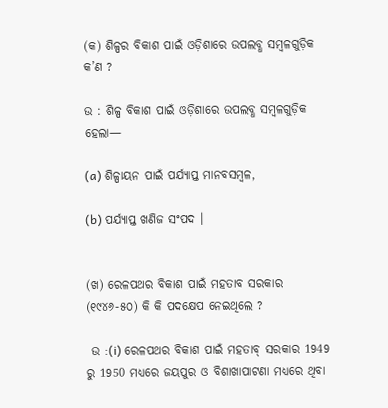(କ) ଶିଳ୍ପର ବିକାଶ ପାଇଁ ଓଡ଼ିଶାରେ ଉପଲବ୍ଧ ସମ୍ବଳଗୁଡ଼ିକ କ’ଣ ?

ଉ : ଶିଳ୍ପ ବିକାଶ ପାଇଁ ଓଡ଼ିଶାରେ ଉପଲବ୍ଧ ସମ୍ବଳଗୁଡ଼ିକ ହେଲା—

(a) ଶିଳ୍ପାୟନ ପାଇଁ ପର୍ଯ୍ୟାପ୍ତ ମାନବସମ୍ବଳ,

(b) ପର୍ଯ୍ୟାପ୍ତ ଖଣିଜ ସଂପଦ ।


(ଖ) ରେଳପଥର ବିକାଶ ପାଇଁ ମହତାବ ସରକାର (୧୯୪୬-୫୦) କି କି ପଦକ୍ଷେପ ନେଇଥିଲେ ?

 ଉ :(i) ରେଳପଥର ବିକାଶ ପାଇଁ ମହତାବ୍ ସରକାର 1949 ରୁ 1950 ମଧ୍ୟରେ ଜୟପୁର ଓ ବିଶାଖାପାଟଣା ମଧ୍ୟରେ ଥିବା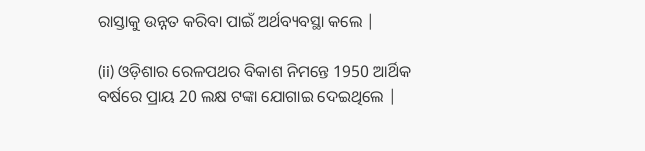ରାସ୍ତାକୁ ଉନ୍ନତ କରିବା ପାଇଁ ଅର୍ଥବ୍ୟବସ୍ଥା କଲେ |

(ii) ଓଡ଼ିଶାର ରେଳପଥର ବିକାଶ ନିମନ୍ତେ 1950 ଆର୍ଥିକ ବର୍ଷରେ ପ୍ରାୟ 20 ଲକ୍ଷ ଟଙ୍କା ଯୋଗାଇ ଦେଇଥିଲେ |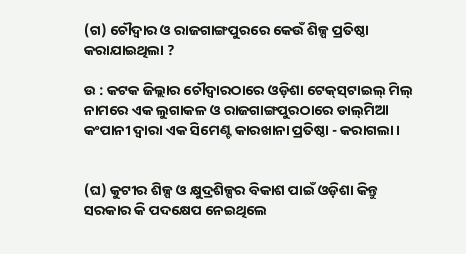(ଗ) ଚୌଦ୍ଵାର ଓ ରାଜଗାଙ୍ଗପୁରରେ କେଉଁ ଶିଳ୍ପ ପ୍ରତିଷ୍ଠା କରାଯାଇଥିଲା ?

ଉ : କଟକ ଜିଲ୍ଲାର ଚୌଦ୍ଵାରଠାରେ ଓଡ଼ିଶା ଟେକ୍‌ସ୍‌ଟାଇଲ୍ ମିଲ୍ ନାମରେ ଏକ ଲୁଗାକଳ ଓ ରାଜଗାଙ୍ଗପୁରଠାରେ ଡାଲ୍‌ମିଆ କଂପାନୀ ଦ୍ୱାରା ଏକ ସିମେଣ୍ଟ କାରଖାନା ପ୍ରତିଷ୍ଠା - କରାଗଲା ।


(ଘ) କୁଟୀର ଶିଳ୍ପ ଓ କ୍ଷୁଦ୍ରଶିଳ୍ପର ବିକାଶ ପାଇଁ ଓଡ଼ିଶା କିନ୍ତୁ ସରକାର କି ପଦକ୍ଷେପ ନେଇଥିଲେ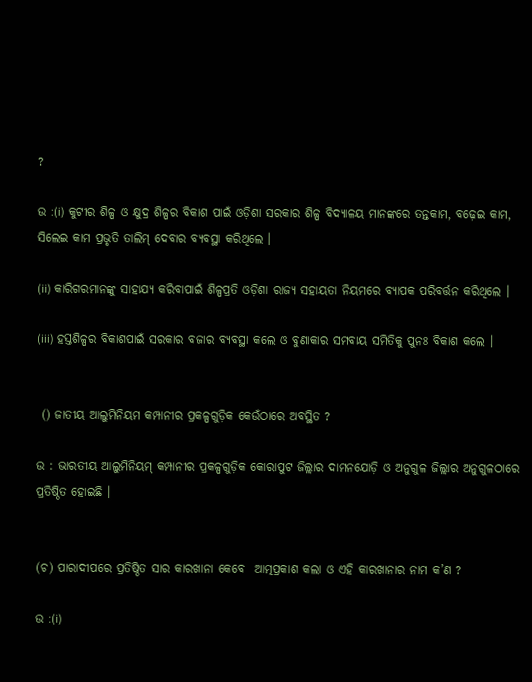?

ଉ :(i) କୁଟୀର ଶିଳ୍ପ ଓ କ୍ଷୁଦ୍ର ଶିଳ୍ପର ବିକାଶ ପାଇଁ ଓଡ଼ିଶା ସରକାର ଶିଳ୍ପ ବିଦ୍ୟାଳୟ ମାନଙ୍କରେ ତନ୍ତକାମ, ବଢ଼େଇ କାମ, ସିଲେଇ କାମ ପ୍ରଭୃତି ତାଲିମ୍ ଦେବାର ବ୍ୟବସ୍ଥା କରିଥିଲେ ।

(ii) କାରିଗରମାନଙ୍କୁ ସାହାଯ୍ୟ କରିବାପାଇଁ ଶିଳ୍ପପ୍ରତି ଓଡ଼ିଶା ରାଜ୍ୟ ସହାୟତା ନିୟମରେ ବ୍ୟାପକ ପରିବର୍ତ୍ତନ କରିଥିଲେ ।

(iii) ହସ୍ତଶିଳ୍ପର ବିକାଶପାଇଁ ସରକାର ବଜାର ବ୍ୟବସ୍ଥା କଲେ ଓ ବୁଣାକାର ସମବାୟ ସମିତିକୁ ପୁନଃ ବିକାଶ କଲେ ।


 () ଜାତୀୟ ଆଲୁମିନିୟମ କମ୍ପାନୀର ପ୍ରକଳ୍ପଗୁଡ଼ିକ କେଉଁଠାରେ ଅବସ୍ଥିତ ?

ଉ : ଭାରତୀୟ ଆଲୁମିନିୟମ୍ କମ୍ପାନୀର ପ୍ରକଳ୍ପଗୁଡ଼ିକ କୋରାପୁଟ ଜିଲ୍ଲାର ଦାମନଯୋଡ଼ି ଓ ଅନୁଗୁଳ ଜିଲ୍ଲାର ଅନୁଗୁଳଠାରେ ପ୍ରତିଷ୍ଠିତ ହୋଇଛି ।


(ଚ) ପାରାଦୀପରେ ପ୍ରତିଷ୍ଠିତ ସାର କାରଖାନା କେବେ  ଆତ୍ମପ୍ରକାଶ କଲା ଓ ଏହି କାରଖାନାର ନାମ କ’ଣ ?

ଉ :(i)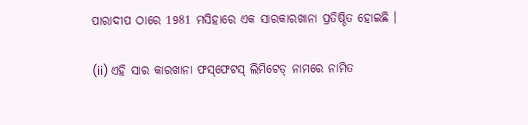ପାରାଦୀପ ଠାରେ 1981 ମସିହାରେ ଏକ ସାରକାରଖାନା ପ୍ରତିଷ୍ଠିତ ହୋଇଛି ।

(ii) ଏହି ସାର କାରଖାନା ଫସ୍‌ଫେଟସ୍ ଲିମିଟେଡ୍ ନାମରେ ନାମିତ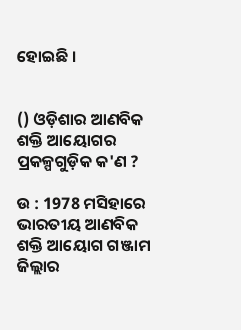ହୋଇଛି ।


() ଓଡ଼ିଶାର ଆଣବିକ ଶକ୍ତି ଆୟୋଗର ପ୍ରକଳ୍ପଗୁଡ଼ିକ କ'ଣ ?

ଉ : 1978 ମସିହାରେ ଭାରତୀୟ ଆଣବିକ ଶକ୍ତି ଆୟୋଗ ଗଞ୍ଜାମ ଜିଲ୍ଲାର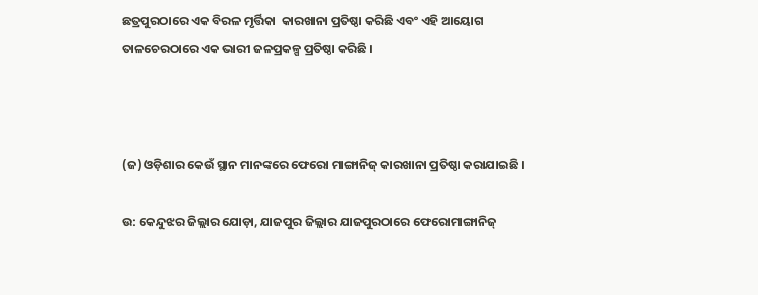ଛତ୍ରପୁରଠାରେ ଏକ ବିରଳ ମୃର୍ତ୍ତିକା  କାରଖାନା ପ୍ରତିଷ୍ଠା କରିଛି ଏବଂ ଏହି ଆୟୋଗ ତାଳଚେରଠାରେ ଏକ ଭାରୀ ଜଳପ୍ରକଳ୍ପ ପ୍ରତିଷ୍ଠା କରିଛି ।



(ଜ) ଓଡ଼ିଶାର କେଉଁ ସ୍ଥାନ ମାନଙ୍କରେ ଫେରୋ ମାଙ୍ଗାନିଜ୍ କାରଖାନା ପ୍ରତିଷ୍ଠା କରାଯାଇଛି ।

ଉ: କେନ୍ଦୁଝର ଜିଲ୍ଲାର ଯୋଡ଼ା, ଯାଜପୁର ଜିଲ୍ଲାର ଯାଜପୁରଠାରେ ଫେରୋମାଙ୍ଗାନିଜ୍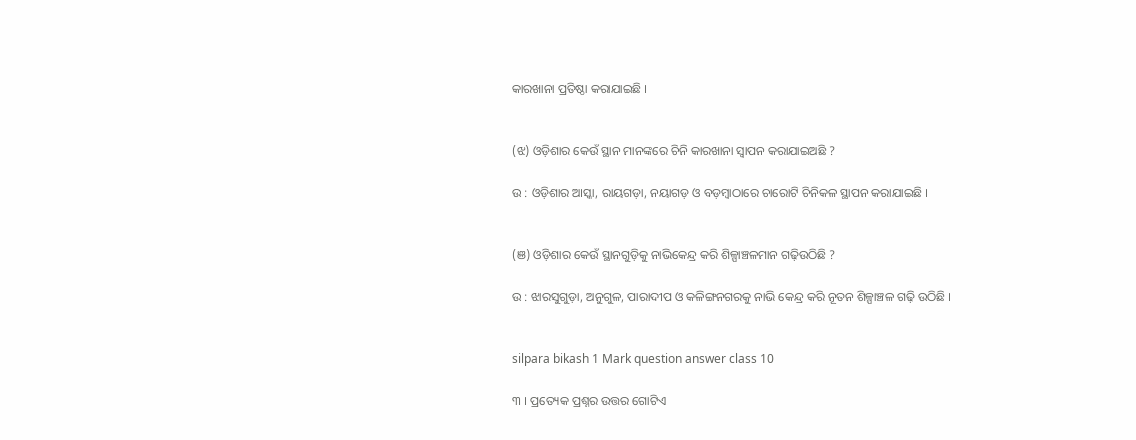କାରଖାନା ପ୍ରତିଷ୍ଠା କରାଯାଇଛି ।


(ଝ) ଓଡ଼ିଶାର କେଉଁ ସ୍ଥାନ ମାନଙ୍କରେ ଚିନି କାରଖାନା ସ୍ବାପନ କରାଯାଇଅଛି ?

ଉ : ଓଡ଼ିଶାର ଆସ୍କା, ରାୟଗଡ଼ା, ନୟାଗଡ଼ ଓ ବଡ଼ମ୍ବାଠାରେ ଚାରୋଟି ଚିନିକଳ ସ୍ଥାପନ କରାଯାଇଛି ।


(ଞ) ଓଡ଼ିଶାର କେଉଁ ସ୍ଥାନଗୁଡ଼ିକୁ ନାଭିକେନ୍ଦ୍ର କରି ଶିଳ୍ପାଞ୍ଚଳମାନ ଗଢ଼ିଉଠିଛି ?

ଉ : ଝାରସୁଗୁଡ଼ା, ଅନୁଗୁଳ, ପାରାଦୀପ ଓ କଳିଙ୍ଗନଗରକୁ ନାଭି କେନ୍ଦ୍ର କରି ନୂତନ ଶିଳ୍ପାଞ୍ଚଳ ଗଢ଼ି ଉଠିଛି ।


silpara bikash 1 Mark question answer class 10

୩ । ପ୍ରତ୍ୟେକ ପ୍ରଶ୍ନର ଉତ୍ତର ଗୋଟିଏ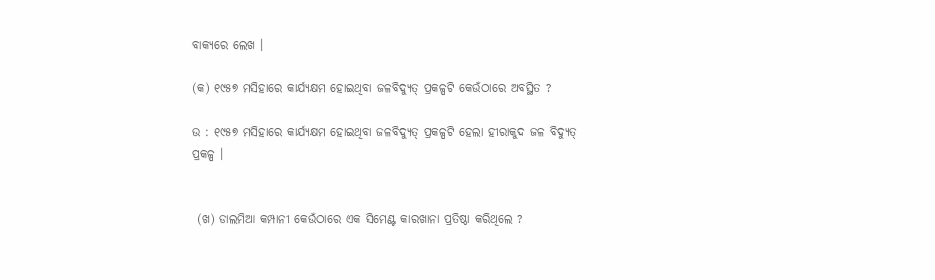ବାକ୍ୟରେ ଲେଖ ।

(କ) ୧୯୫୭ ମସିହାରେ କାର୍ଯ୍ୟକ୍ଷମ ହୋଇଥିବା ଜଳବିଦ୍ୟୁତ୍ ପ୍ରକଳ୍ପଟି କେଉଁଠାରେ ଅବସ୍ଥିତ ?

ଉ : ୧୯୫୭ ମସିହାରେ କାର୍ଯ୍ୟକ୍ଷମ ହୋଇଥିବା ଜଳବିଦ୍ୟୁତ୍ ପ୍ରକଳ୍ପଟି ହେଲା ହୀରାକୁଦ ଜଳ ବିଦ୍ୟୁତ୍ ପ୍ରକଳ୍ପ ।


 (ଖ) ଡାଲମିଆ କମ୍ପାନୀ କେଉଁଠାରେ ଏକ ସିମେଣ୍ଟ କାରଖାନା ପ୍ରତିଷ୍ଠା କରିଥିଲେ ?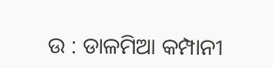ଉ : ଡାଳମିଆ କମ୍ପାନୀ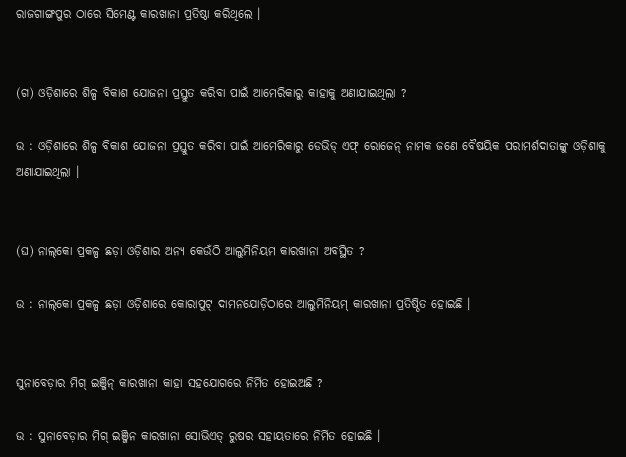ରାଜଗାଙ୍ଗପୁର ଠାରେ ସିମେଣ୍ଟ କାରଖାନା ପ୍ରତିଷ୍ଠା କରିଥିଲେ ।


(ଗ) ଓଡ଼ିଶାରେ ଶିଳ୍ପ ବିକାଶ ଯୋଜନା ପ୍ରସ୍ତୁତ କରିବା ପାଇଁ ଆମେରିକାରୁ କାହାକୁ ଅଣାଯାଇଥିଲା ?

ଉ : ଓଡ଼ିଶାରେ ଶିଳ୍ପ ବିକାଶ ଯୋଜନା ପ୍ରସ୍ତୁତ କରିବା ପାଇଁ ଆମେରିକାରୁ ଡେଭିଡ୍ ଏଫ୍ ରୋଜେନ୍ ନାମକ ଜଣେ ବୈଷୟିକ ପରାମର୍ଶଦାତାଙ୍କୁ ଓଡ଼ିଶାକୁ ଅଣାଯାଇଥିଲା ।


(ଘ) ନାଲ୍‌କୋ ପ୍ରକଳ୍ପ ଛଡ଼ା ଓଡ଼ିଶାର ଅନ୍ୟ କେଉଁଠି ଆଲୁମିନିୟମ କାରଖାନା ଅବସ୍ଥିତ ?

ଉ : ନାଲ୍‌କୋ ପ୍ରକଳ୍ପ ଛଡ଼ା ଓଡ଼ିଶାରେ କୋରାପୁଟ୍ ଦାମନଯୋଡ଼ିଠାରେ ଆଲୁମିନିୟମ୍ କାରଖାନା ପ୍ରତିଷ୍ଠିତ ହୋଇଛି ।


ସୁନାବେଡ଼ାର ମିଗ୍ ଇଞ୍ଜିନ୍ କାରଖାନା କାହା ସହଯୋଗରେ ନିର୍ମିତ ହୋଇଅଛି ?

ଉ : ସୁନାବେଡ଼ାର ମିଗ୍ ଇଞ୍ଜିନ କାରଖାନା ସୋଭିଏତ୍ ରୁଷର ସହାୟତାରେ ନିର୍ମିତ ହୋଇଛି ।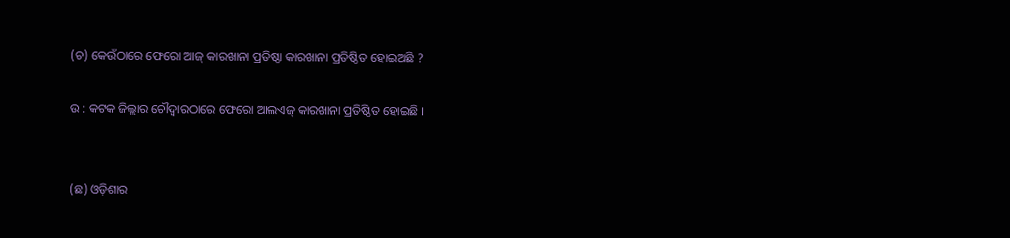(ଚ) କେଉଁଠାରେ ଫେରୋ ଆଜ୍ କାରଖାନା ପ୍ରତିଷ୍ଠା କାରଖାନା ପ୍ରତିଷ୍ଠିତ ହୋଇଅଛି ?

ଉ : କଟକ ଜିଲ୍ଲାର ଚୌଦ୍ଵାରଠାରେ ଫେରୋ ଆଲଏଜ୍ କାରଖାନା ପ୍ରତିଷ୍ଠିତ ହୋଇଛି ।


(ଛ) ଓଡ଼ିଶାର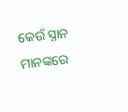କେଉଁ ସ୍ନାନ ମାନଙ୍କରେ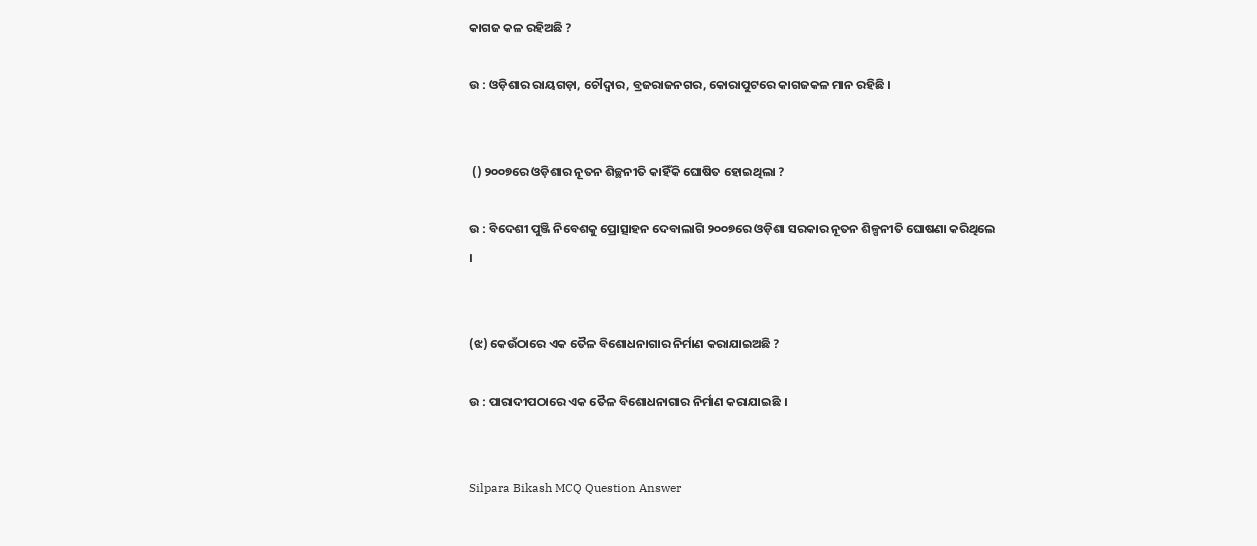କାଗଜ କଳ ରହିଅଛି ?

ଉ : ଓଡ଼ିଶାର ରାୟଗଡ଼ା, ଚୌଦ୍ଵାର, ବ୍ରଜରାଜନଗର, କୋରାପୁଟରେ କାଗଜକଳ ମାନ ରହିଛି ।


 () ୨୦୦୭ରେ ଓଡ଼ିଶାର ନୂତନ ଶିଚ୍ଛନୀତି କାହିଁକି ଘୋଷିତ ହୋଇଥିଲା ?

ଉ : ବିଦେଶୀ ପୁଞ୍ଜି ନିବେଶକୁ ପ୍ରୋତ୍ସାହନ ଦେବାଲାଗି ୨୦୦୭ରେ ଓଡ଼ିଶା ସରକାର ନୂତନ ଶିଳ୍ପନୀତି ଘୋଷଣା କରିଥିଲେ ।


(ଝ) କେଉଁଠାରେ ଏକ ତୈଳ ବିଶୋଧନାଗାର ନିର୍ମାଣ କରାଯାଇଅଛି ?

ଉ : ପାରାଦୀପଠାରେ ଏକ ତୈଳ ବିଶୋଧନାଗାର ନିର୍ମାଣ କରାଯାଇଛି ।


Silpara Bikash MCQ Question Answer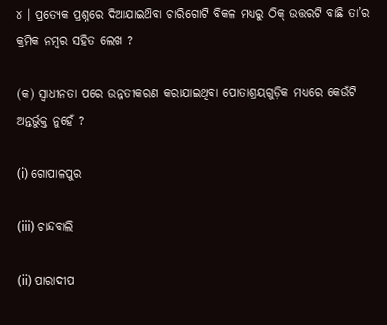୪ । ପ୍ରତ୍ୟେକ ପ୍ରଶ୍ନରେ ଦିଆଯାଇଥ‌ିବା ଚାରିଗୋଟି ବିକଳ ମଧ୍ୟରୁ ଠିକ୍ ଉତ୍ତରଟି ବାଛି ତା’ର କ୍ରମିକ ନମ୍ବର ସହିତ ଲେଖ ?

(କ) ସ୍ଵାଧୀନତା ପରେ ଉନ୍ନତୀକରଣ କରାଯାଇଥିବା ପୋତାଶ୍ରୟଗୁଡ଼ିକ ମଧ୍ୟରେ କେଉଁଟି ଅନ୍ତର୍ଭୁକ୍ତ ନୁହେଁ ?

(i) ଗୋପାଳପୁର

(iii) ଚାନ୍ଦବାଲି

(ii) ପାରାଦୀପ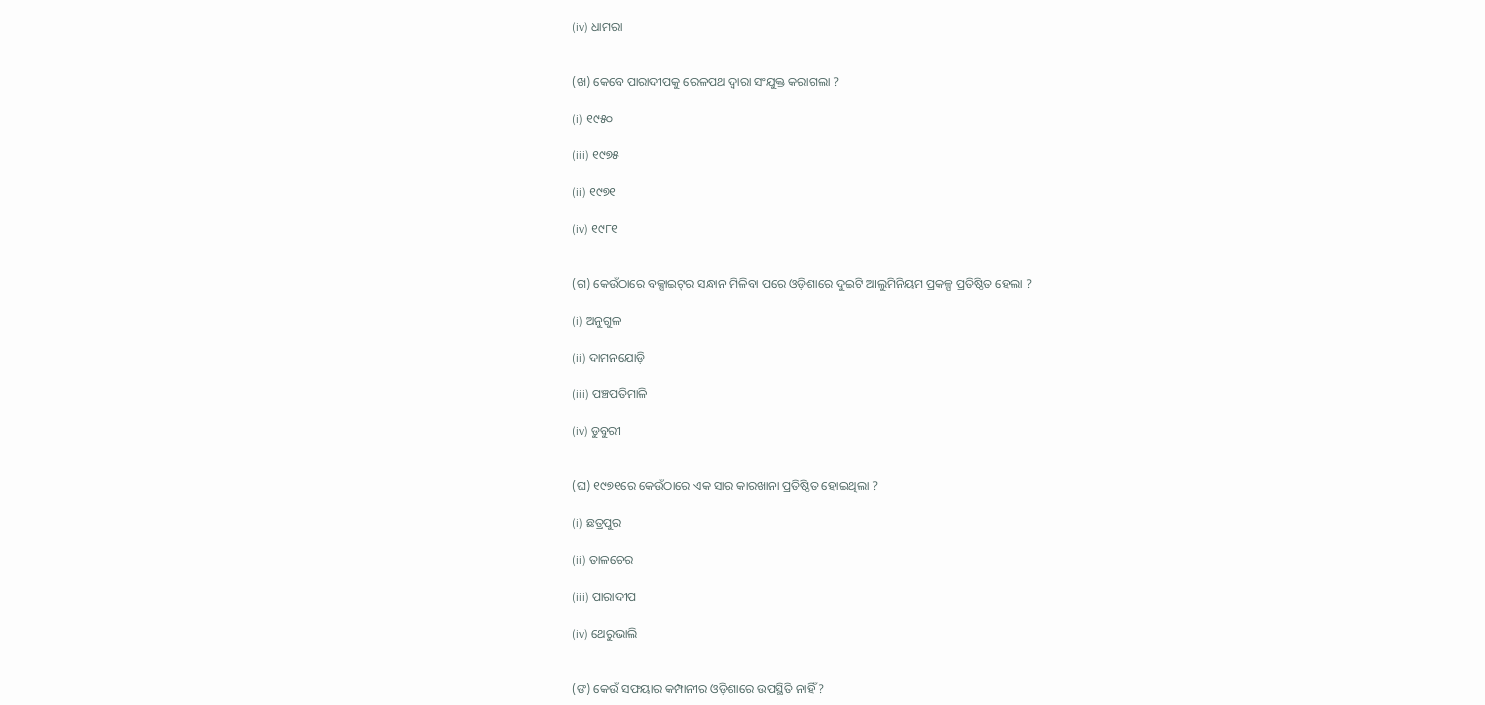(iv) ଧାମରା


(ଖ) କେବେ ପାରାଦୀପକୁ ରେଳପଥ ଦ୍ଵାରା ସଂଯୁକ୍ତ କରାଗଲା ?

(i) ୧୯୫୦

(iii) ୧୯୭୫

(ii) ୧୯୭୧

(iv) ୧୯୮୧


(ଗ) କେଉଁଠାରେ ବକ୍ସାଇଟ୍‌ର ସନ୍ଧାନ ମିଳିବା ପରେ ଓଡ଼ିଶାରେ ଦୁଇଟି ଆଲୁମିନିୟମ ପ୍ରକଳ୍ପ ପ୍ରତିଷ୍ଠିତ ହେଲା ?

(i) ଅନୁଗୁଳ

(ii) ଦାମନଯୋଡ଼ି

(iii) ପଞ୍ଚପତିମାଳି

(iv) ଡୁବୁରୀ


(ଘ) ୧୯୭୧ରେ କେଉଁଠାରେ ଏକ ସାର କାରଖାନା ପ୍ରତିଷ୍ଠିତ ହୋଇଥିଲା ?

(i) ଛତ୍ରପୁର

(ii) ତାଳଚେର

(iii) ପାରାଦୀପ

(iv) ଥେରୁଭାଲି


(ଙ) କେଉଁ ସଫୟାର କମ୍ପାନୀର ଓଡ଼ିଶାରେ ଉପସ୍ଥିତି ନାହିଁ ?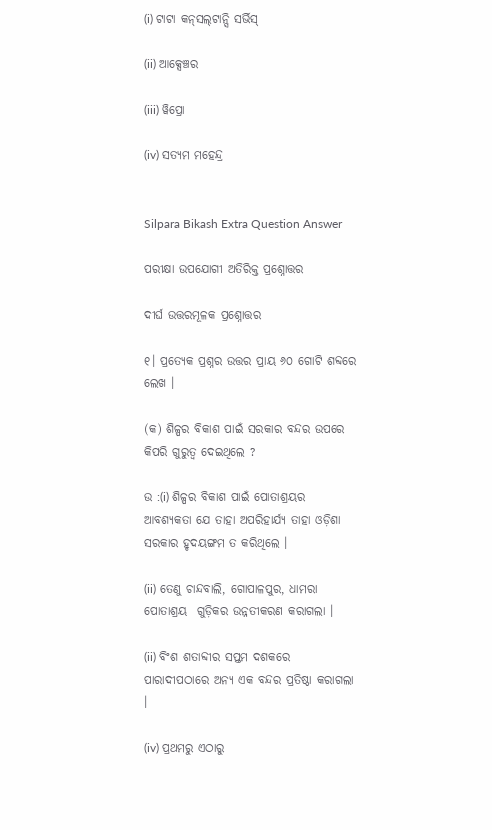(i) ଟାଟା କନ୍‌ସଲ୍‌ଟାନ୍ସି ସର୍ଭିସ୍

(ii) ଆକ୍ସେଞ୍ଚର

(iii) ୱିପ୍ରୋ

(iv) ସତ୍ୟମ ମହେନ୍ଦ୍ର


Silpara Bikash Extra Question Answer

ପରୀକ୍ଷା ଉପଯୋଗୀ ଅତିରିକ୍ତ ପ୍ରଶ୍ନୋତ୍ତର

ଦୀର୍ଘ ଉତ୍ତରମୂଳକ ପ୍ରଶ୍ନୋତ୍ତର

୧। ପ୍ରତ୍ୟେକ ପ୍ରଶ୍ନର ଉତ୍ତର ପ୍ରାୟ ୬୦ ଗୋଟି ଶବ୍ଦରେ ଲେଖ ।

(କ) ଶିଳ୍ପର ବିକାଶ ପାଇଁ ସରକାର ବନ୍ଦର ଉପରେ କିପରି ଗୁରୁତ୍ବ ଦେଇଥିଲେ ?

ଉ :(i) ଶିଳ୍ପର ବିକାଶ ପାଇଁ ପୋତାଶ୍ରୟର ଆବଶ୍ୟକତା ଯେ ତାହା ଅପରିହାର୍ଯ୍ୟ ତାହା ଓଡ଼ିଶା ସରକାର ହୃଦୟଙ୍ଗମ ତ କରିଥିଲେ ।

(ii) ତେଣୁ ଚାନ୍ଦବାଲି, ଗୋପାଳପୁର, ଧାମରା ପୋତାଶ୍ରୟ  ଗୁଡ଼ିକର ଉନ୍ନତୀକରଣ କରାଗଲା ।

(ii) ବିଂଶ ଶତାବ୍ଦୀର ସପ୍ତମ ଦଶକରେ ପାରାଦୀପଠାରେ ଅନ୍ୟ ଏକ ବନ୍ଦର ପ୍ରତିଷ୍ଠା କରାଗଲା ।

(iv) ପ୍ରଥମରୁ ଏଠାରୁ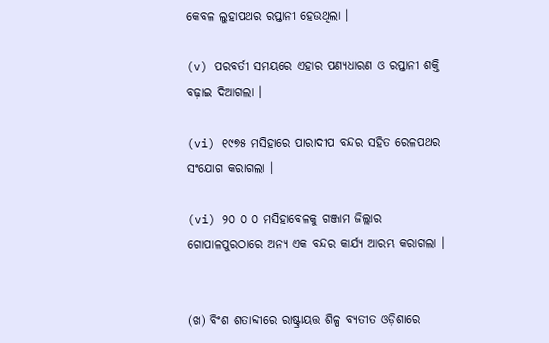କେବଳ ଲୁହାପଥର ରପ୍ତାନୀ ହେଉଥିଲା ।

(v) ପରବର୍ତୀ ସମୟରେ ଏହାର ପଣ୍ୟଧାରଣ ଓ ରପ୍ତାନୀ ଶକ୍ତି ବଢ଼ାଇ ଦିଆଗଲା ।

(vi) ୧୯୭୫ ମସିହାରେ ପାରାଦୀପ ବନ୍ଦର ସହିତ ରେଳପଥର ସଂଯୋଗ କରାଗଲା ।

(vi) ୨୦ ୦ ୦ ମସିହାବେଳକୁ ଗଞ୍ଜାମ ଜିଲ୍ଲାର ଗୋପାଳପୁରଠାରେ ଅନ୍ୟ ଏକ ବନ୍ଦର କାର୍ଯ୍ୟ ଆରମ୍ଭ କରାଗଲା ।


(ଖ) ବିଂଶ ଶତାବ୍ଦୀରେ ରାଷ୍ଟ୍ରାୟତ୍ତ ଶିଳ୍ପ ବ୍ୟତୀତ ଓଡ଼ିଶାରେ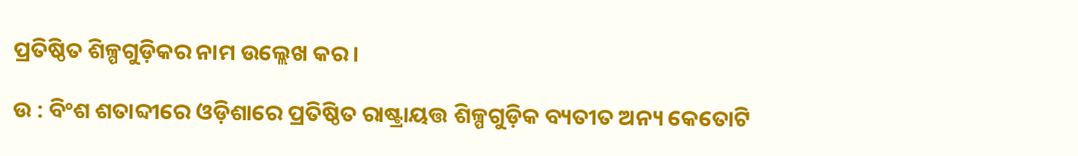ପ୍ରତିଷ୍ଠିତ ଶିଳ୍ପଗୁଡ଼ିକର ନାମ ଉଲ୍ଲେଖ କର ।

ଉ : ବିଂଶ ଶତାବ୍ଦୀରେ ଓଡ଼ିଶାରେ ପ୍ରତିଷ୍ଠିତ ରାଷ୍ଟ୍ରାୟତ୍ତ ଶିଳ୍ପଗୁଡ଼ିକ ବ୍ୟତୀତ ଅନ୍ୟ କେତୋଟି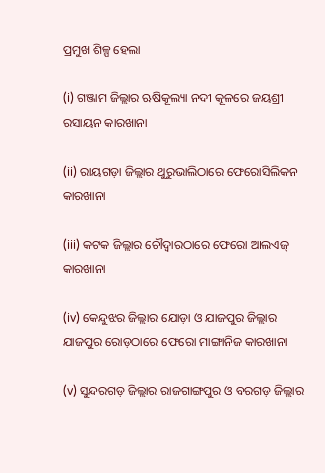ପ୍ରମୁଖ ଶିଳ୍ପ ହେଲା

(i) ଗଞ୍ଜାମ ଜିଲ୍ଲାର ଋଷିକୂଲ୍ୟା ନଦୀ କୂଳରେ ଜୟଶ୍ରୀ ରସାୟନ କାରଖାନା

(ii) ରାୟଗଡ଼ା ଜିଲ୍ଲାର ଥୁରୁଭାଲିଠାରେ ଫେରୋସିଲିକନ କାରଖାନା

(iii) କଟକ ଜିଲ୍ଲାର ଚୌଦ୍ଵାରଠାରେ ଫେରୋ ଆଲଏଜ୍ କାରଖାନା

(iv) କେନ୍ଦୁଝର ଜିଲ୍ଲାର ଯୋଡ଼ା ଓ ଯାଜପୁର ଜିଲ୍ଲାର ଯାଜପୁର ରୋଡ଼ଠାରେ ଫେରୋ ମାଙ୍ଗାନିଜ କାରଖାନା

(v) ସୁନ୍ଦରଗଡ଼ ଜିଲ୍ଲାର ରାଜଗାଙ୍ଗପୁର ଓ ବରଗଡ଼ ଜିଲ୍ଲାର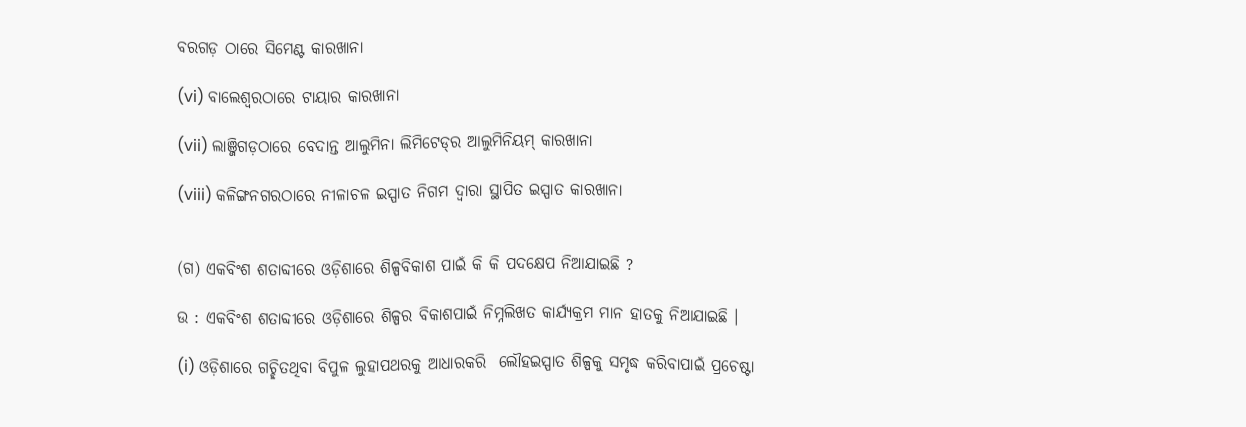ବରଗଡ଼ ଠାରେ ସିମେଣ୍ଟ କାରଖାନା

(vi) ବାଲେଶ୍ଵରଠାରେ ଟାୟାର କାରଖାନା

(vii) ଲାଞ୍ଜିଗଡ଼ଠାରେ ବେଦାନ୍ତ ଆଲୁମିନା ଲିମିଟେଡ୍‌ର ଆଲୁମିନିୟମ୍ କାରଖାନା

(viii) କଳିଙ୍ଗନଗରଠାରେ ନୀଳାଚଳ ଇସ୍ପାତ ନିଗମ ଦ୍ଵାରା ସ୍ଥାପିତ ଇସ୍ପାତ କାରଖାନା


(ଗ) ଏକବିଂଶ ଶତାବ୍ଦୀରେ ଓଡ଼ିଶାରେ ଶିଳ୍ପବିକାଶ ପାଇଁ କି କି ପଦକ୍ଷେପ ନିଆଯାଇଛି ?

ଉ : ଏକବିଂଶ ଶତାବ୍ଦୀରେ ଓଡ଼ିଶାରେ ଶିଳ୍ପର ବିକାଶପାଇଁ ନିମ୍ନଲିଖତ କାର୍ଯ୍ୟକ୍ରମ ମାନ ହାତକୁ ନିଆଯାଇଛି ।

(i) ଓଡ଼ିଶାରେ ଗଚ୍ଛିତଥିବା ବିପୁଳ ଲୁହାପଥରକୁ ଆଧାରକରି  ଲୌହଇସ୍ପାତ ଶିଳ୍ପକୁ ସମୃଦ୍ଧ କରିବାପାଇଁ ପ୍ରଚେଷ୍ଟା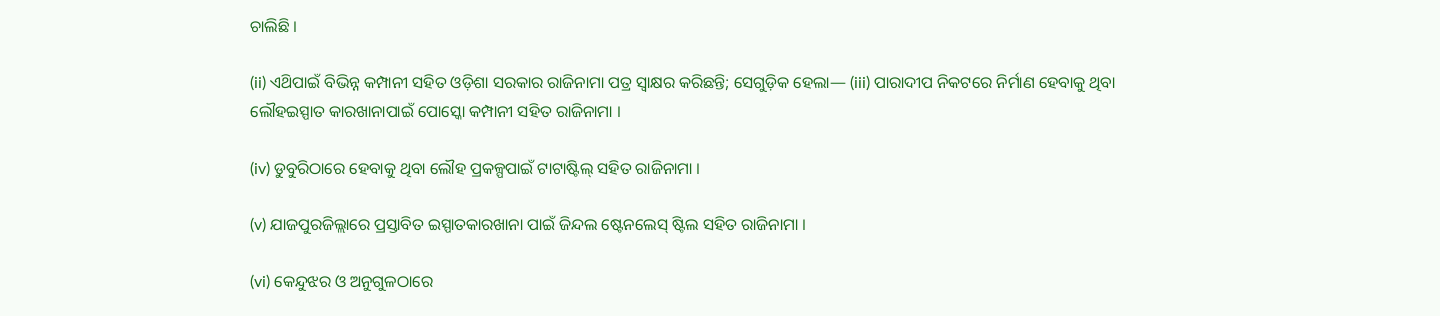ଚାଲିଛି ।

(ii) ଏଥ‌ିପାଇଁ ବିଭିନ୍ନ କମ୍ପାନୀ ସହିତ ଓଡ଼ିଶା ସରକାର ରାଜିନାମା ପତ୍ର ସ୍ବାକ୍ଷର କରିଛନ୍ତି; ସେଗୁଡ଼ିକ ହେଲା— (iii) ପାରାଦୀପ ନିକଟରେ ନିର୍ମାଣ ହେବାକୁ ଥିବା ଲୌହଇସ୍ପାତ କାରଖାନାପାଇଁ ପୋସ୍କୋ କମ୍ପାନୀ ସହିତ ରାଜିନାମା ।

(iv) ଡୁବୁରିଠାରେ ହେବାକୁ ଥିବା ଲୌହ ପ୍ରକଳ୍ପପାଇଁ ଟାଟାଷ୍ଟିଲ୍ ସହିତ ରାଜିନାମା ।

(v) ଯାଜପୁରଜିଲ୍ଲାରେ ପ୍ରସ୍ତାବିତ ଇସ୍ପାତକାରଖାନା ପାଇଁ ଜିନ୍ଦଲ ଷ୍ଟେନଲେସ୍ ଷ୍ଟିଲ ସହିତ ରାଜିନାମା ।

(vi) କେନ୍ଦୁଝର ଓ ଅନୁଗୁଳଠାରେ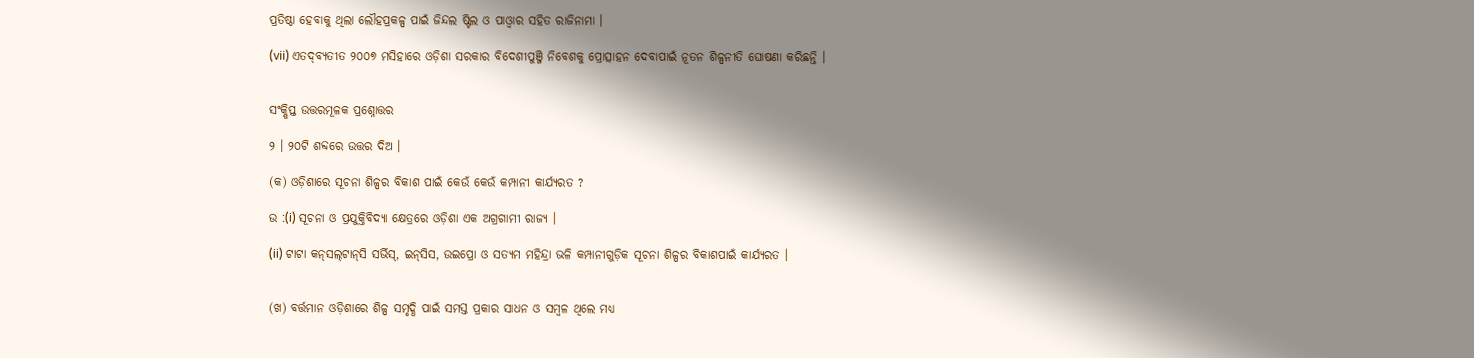ପ୍ରତିଷ୍ଠା ହେବାକୁ ଥିଲା ଲୌହପ୍ରକଳ୍ପ ପାଇଁ ଜିନ୍ଦଲ ଷ୍ଟିଲ ଓ ପାଓ୍ବାର ସହିତ ରାଜିନାମା ।

(vii) ଏତଦ୍‌ବ୍ୟତୀତ ୨୦୦୭ ମସିହାରେ ଓଡ଼ିଶା ସରକାର ବିଦେଶୀପୁଞ୍ଜି ନିବେଶକୁ ପ୍ରୋତ୍ସାହନ ଦେବାପାଇଁ ନୂତନ ଶିଳ୍ପନୀତି ଘୋଷଣା କରିଛନ୍ତି ।


ସଂକ୍ଷିପ୍ତ ଉତ୍ତରମୂଳକ ପ୍ରଶ୍ନୋତ୍ତର

୨ । ୨୦ଟି ଶବ୍ଦରେ ଉତ୍ତର ଦିଅ ।

(କ) ଓଡ଼ିଶାରେ ସୂଚନା ଶିଳ୍ପର ବିକାଶ ପାଇଁ କେଉଁ କେଉଁ କମ୍ପାନୀ କାର୍ଯ୍ୟରତ ?

ଉ :(i) ସୂଚନା ଓ ପ୍ରଯୁକ୍ତିବିଦ୍ୟା କ୍ଷେତ୍ରରେ ଓଡ଼ିଶା ଏକ ଅଗ୍ରଗାମୀ ରାଜ୍ୟ ।

(ii) ଟାଟା କନ୍‌ସଲ୍‌ଟାନ୍‌ସି ସର୍ଭିସ୍, ଇନ୍‌ସିସ, ଉଇପ୍ରୋ ଓ ସତ୍ୟମ ମହିନ୍ଦ୍ରା ଭଳି କମ୍ପାନୀଗୁଡ଼ିକ ସୂଚନା ଶିଳ୍ପର ବିକାଶପାଇଁ କାର୍ଯ୍ୟରତ ।


(ଖ) ବର୍ତ୍ତମାନ ଓଡ଼ିଶାରେ ଶିଳ୍ପ ସମୃଦ୍ଧି ପାଇଁ ସମସ୍ତ ପ୍ରକାର ସାଧନ ଓ ସମ୍ବଳ ଥିଲେ ମଧ୍ୟ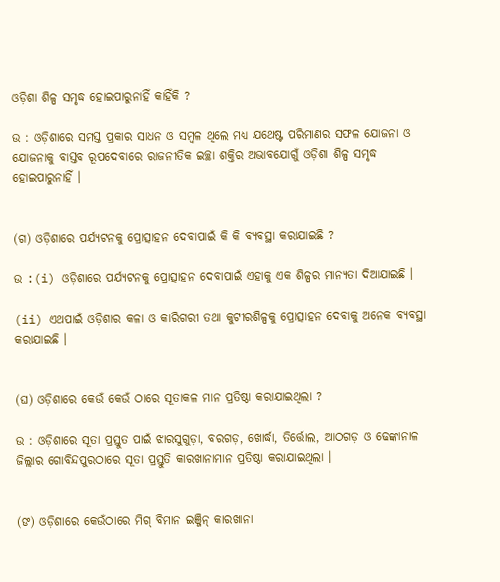ଓଡ଼ିଶା ଶିଳ୍ପ ସମୃଦ୍ଧ ହୋଇପାରୁନାହିଁ କାହିଁକି ?

ଉ : ଓଡ଼ିଶାରେ ସମସ୍ତ ପ୍ରକାର ସାଧନ ଓ ସମ୍ବଳ ଥିଲେ ମଧ୍ୟ ଯଥେଷ୍ଟ ପରିମାଣର ସଫଳ ଯୋଜନା ଓ ଯୋଜନାକୁ ବାସ୍ତବ ରୂପଦେବାରେ ରାଜନୀତିକ ଇଚ୍ଛା ଶକ୍ତିର ଅଭାବଯୋଗୁଁ ଓଡ଼ିଶା ଶିଳ୍ପ ସମୃଦ୍ଧ ହୋଇପାରୁନାହିଁ ।


(ଗ) ଓଡ଼ିଶାରେ ପର୍ଯ୍ୟଟନକୁ ପ୍ରୋତ୍ସାହନ ଦେବାପାଇଁ କି କି ବ୍ୟବସ୍ଥା କରାଯାଇଛି ?

ଉ :(i) ଓଡ଼ିଶାରେ ପର୍ଯ୍ୟଟନକୁ ପ୍ରୋତ୍ସାହନ ଦେବାପାଇଁ ଏହାକୁ ଏକ ଶିଳ୍ପର ମାନ୍ୟତା ଦିଆଯାଇଛି ।

(ii) ଏଥପାଇଁ ଓଡ଼ିଶାର କଳା ଓ କାରିଗରୀ ତଥା କୁଟୀରଶିଳ୍ପକୁ ପ୍ରୋତ୍ସାହନ ଦେବାକୁ ଅନେକ ବ୍ୟବସ୍ଥା କରାଯାଇଛି ।


(ଘ) ଓଡ଼ିଶାରେ କେଉଁ କେଉଁ ଠାରେ ସୂତାକଳ ମାନ ପ୍ରତିଷ୍ଠା କରାଯାଇଥିଲା ?

ଉ : ଓଡ଼ିଶାରେ ସୂତା ପ୍ରସ୍ତୁତ ପାଇଁ ଝାରସୁଗୁଡ଼ା, ବରଗଡ଼, ଖୋର୍ଦ୍ଧା, ତିର୍ତ୍ତୋଲ, ଆଠଗଡ଼ ଓ ଢେଙ୍କାନାଳ ଜିଲ୍ଲାର ଗୋବିନ୍ଦପୁରଠାରେ ସୂତା ପ୍ରସ୍ତୁତି କାରଖାନାମାନ ପ୍ରତିଷ୍ଠା କରାଯାଇଥିଲା ।


(ଙ) ଓଡ଼ିଶାରେ କେଉଁଠାରେ ମିଗ୍ ବିମାନ ଇଞ୍ଜିନ୍ କାରଖାନା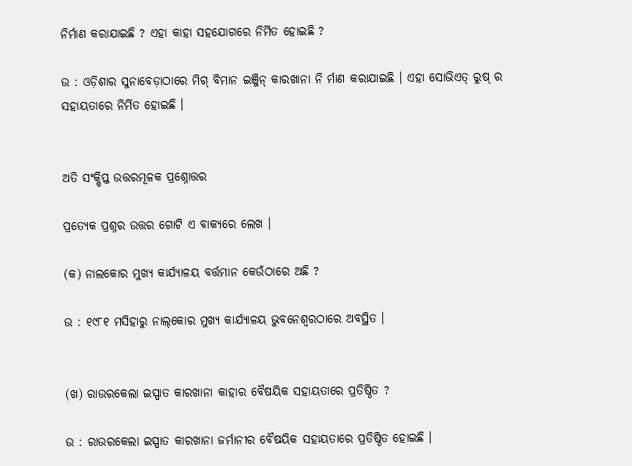ନିର୍ମାଣ କରାଯାଇଛି ? ଏହା କାହା ସହଯୋଗରେ ନିର୍ମିତ ହୋଇଛି ?

ଉ : ଓଡ଼ିଶାର ସୁନାବେଡ଼ାଠାରେ ମିଗ୍ ବିମାନ ଇଞ୍ଜିନ୍ କାରଖାନା ନି ର୍ମାଣ କରାଯାଇଛି । ଏହା ସୋଭିଏତ୍ ରୁଷ୍ ର ସହାୟତାରେ ନିର୍ମିତ ହୋଇଛି ।


ଅତି ସଂକ୍ଷିପ୍ତ ଉତ୍ତରମୂଳକ ପ୍ରଶ୍ନୋତ୍ତର

ପ୍ରତ୍ୟେକ ପ୍ରଶ୍ନର ଉତ୍ତର ଗୋଟି ଏ ବାକ୍ୟରେ ଲେଖ ।

(କ) ନାଲକୋର ମୁଖ୍ୟ କାର୍ଯ୍ୟାଳୟ ବର୍ତ୍ତମାନ କେଉଁଠାରେ ଅଛି ?

ଉ : ୧୯୮୧ ମସିହାରୁ ନାଲ୍‌କୋର ମୁଖ୍ୟ କାର୍ଯ୍ୟାଳୟ ଭୁବନେଶ୍ବରଠାରେ ଅବସ୍ଥିତ ।


(ଖ) ରାଉରକେଲା ଇସ୍ପାତ କାରଖାନା କାହାର ବୈଷୟିକ ସହାୟତାରେ ପ୍ରତିଷ୍ଠିତ ?

ଉ : ରାଉରକେଲା ଇସ୍ପାତ କାରଖାନା ଜର୍ମାନୀର ବୈଷୟିକ ସହାୟତାରେ ପ୍ରତିଷ୍ଠିତ ହୋଇଛି ।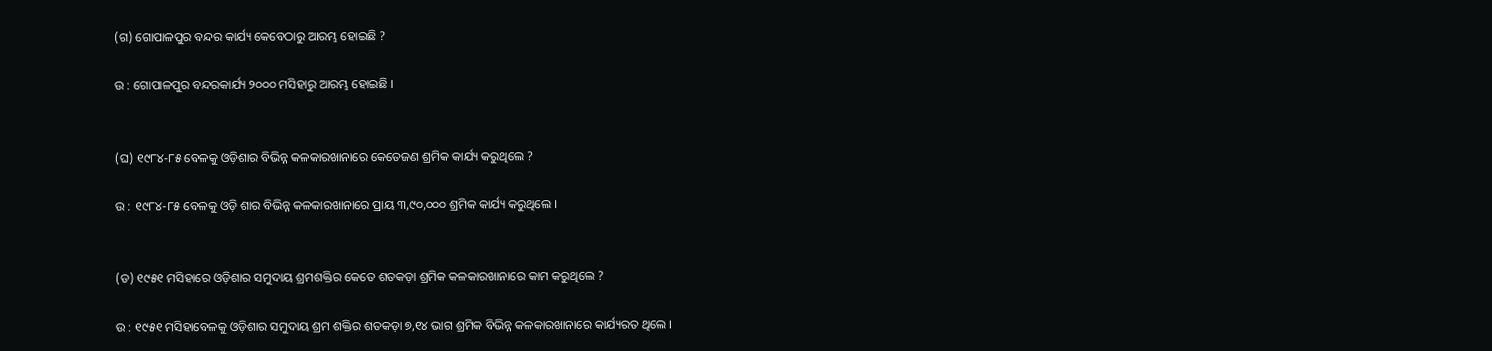(ଗ) ଗୋପାଳପୁର ବନ୍ଦର କାର୍ଯ୍ୟ କେବେଠାରୁ ଆରମ୍ଭ ହୋଇଛି ?

ଉ : ଗୋପାଳପୁର ବନ୍ଦରକାର୍ଯ୍ୟ ୨୦୦୦ ମସିହାରୁ ଆରମ୍ଭ ହୋଇଛି ।


(ଘ) ୧୯୮୪-୮୫ ବେଳକୁ ଓଡ଼ିଶାର ବିଭିନ୍ନ କଳକାରଖାନାରେ କେତେଜଣ ଶ୍ରମିକ କାର୍ଯ୍ୟ କରୁଥିଲେ ?

ଉ : ୧୯୮୪-୮୫ ବେଳକୁ ଓଡ଼ି ଶାର ବିଭିନ୍ନ କଳକାରଖାନାରେ ପ୍ରାୟ ୩,୯୦,୦୦୦ ଶ୍ରମିକ କାର୍ଯ୍ୟ କରୁଥିଲେ ।


(ଡ) ୧୯୫୧ ମସିହାରେ ଓଡ଼ିଶାର ସମୁଦାୟ ଶ୍ରମଶକ୍ତିର କେତେ ଶତକଡ଼ା ଶ୍ରମିକ କଳକାରଖାନାରେ କାମ କରୁଥିଲେ ?

ଉ : ୧୯୫୧ ମସିହାବେଳକୁ ଓଡ଼ିଶାର ସମୁଦାୟ ଶ୍ରମ ଶକ୍ତିର ଶତକଡ଼ା ୭,୧୪ ଭାଗ ଶ୍ରମିକ ବିଭିନ୍ନ କଳକାରଖାନାରେ କାର୍ଯ୍ୟରତ ଥିଲେ ।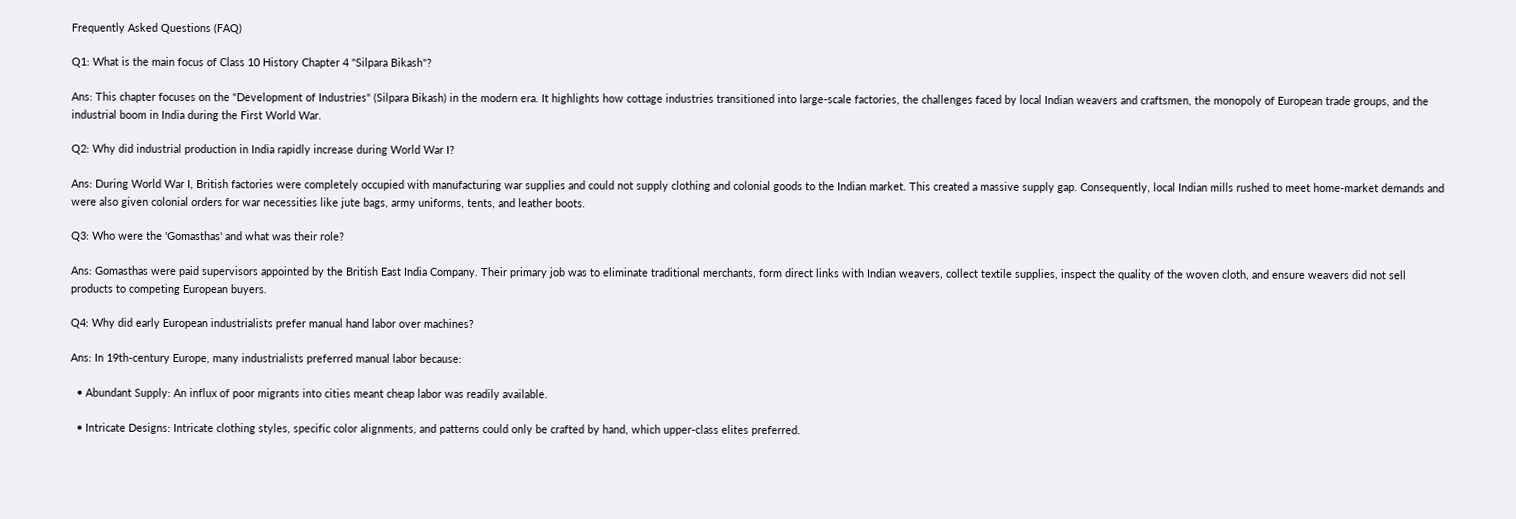Frequently Asked Questions (FAQ)

Q1: What is the main focus of Class 10 History Chapter 4 "Silpara Bikash"?

Ans: This chapter focuses on the "Development of Industries" (Silpara Bikash) in the modern era. It highlights how cottage industries transitioned into large-scale factories, the challenges faced by local Indian weavers and craftsmen, the monopoly of European trade groups, and the industrial boom in India during the First World War.

Q2: Why did industrial production in India rapidly increase during World War I?

Ans: During World War I, British factories were completely occupied with manufacturing war supplies and could not supply clothing and colonial goods to the Indian market. This created a massive supply gap. Consequently, local Indian mills rushed to meet home-market demands and were also given colonial orders for war necessities like jute bags, army uniforms, tents, and leather boots.

Q3: Who were the 'Gomasthas' and what was their role?

Ans: Gomasthas were paid supervisors appointed by the British East India Company. Their primary job was to eliminate traditional merchants, form direct links with Indian weavers, collect textile supplies, inspect the quality of the woven cloth, and ensure weavers did not sell products to competing European buyers.

Q4: Why did early European industrialists prefer manual hand labor over machines?

Ans: In 19th-century Europe, many industrialists preferred manual labor because:

  • Abundant Supply: An influx of poor migrants into cities meant cheap labor was readily available.

  • Intricate Designs: Intricate clothing styles, specific color alignments, and patterns could only be crafted by hand, which upper-class elites preferred.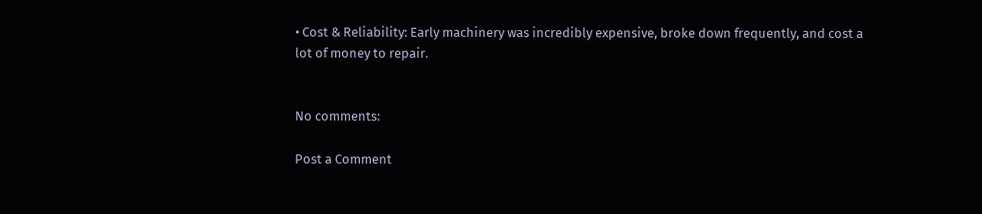• Cost & Reliability: Early machinery was incredibly expensive, broke down frequently, and cost a lot of money to repair.


No comments:

Post a Comment